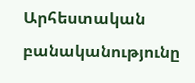Արհեստական բանականությունը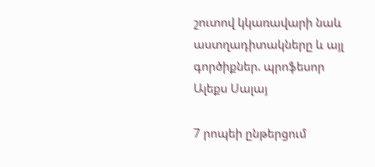շուտով կկառավարի նաև աստղադիտակները և այլ գործիքներ. պրոֆեսոր Ալեքս Սալայ

7 րոպեի ընթերցում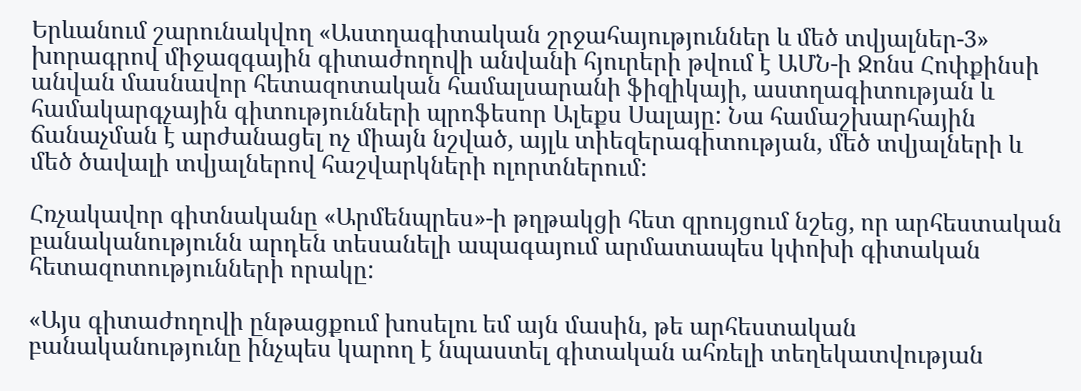Երևանում շարունակվող «Աստղագիտական շրջահայություններ և մեծ տվյալներ-3» խորագրով միջազգային գիտաժողովի անվանի հյուրերի թվում է ԱՄՆ-ի Ջոնս Հոփքինսի անվան մասնավոր հետազոտական համալսարանի ֆիզիկայի, աստղագիտության և համակարգչային գիտությունների պրոֆեսոր Ալեքս Սալայը: Նա համաշխարհային ճանաչման է արժանացել ոչ միայն նշված, այլև տիեզերագիտության, մեծ տվյալների և մեծ ծավալի տվյալներով հաշվարկների ոլորտներում:

Հռչակավոր գիտնականը «Արմենպրես»-ի թղթակցի հետ զրույցում նշեց, որ արհեստական բանականությունն արդեն տեսանելի ապագայում արմատապես կփոխի գիտական հետազոտությունների որակը:

«Այս գիտաժողովի ընթացքում խոսելու եմ այն մասին, թե արհեստական բանականությունը ինչպես կարող է նպաստել գիտական ահռելի տեղեկատվության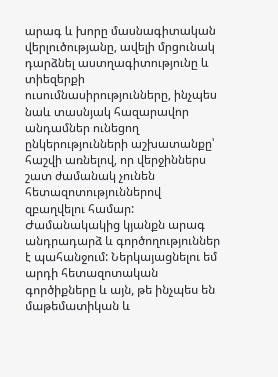արագ և խորը մասնագիտական վերլուծությանը, ավելի մրցունակ դարձնել աստղագիտությունը և տիեզերքի ուսումնասիրությունները, ինչպես նաև տասնյակ հազարավոր անդամներ ունեցող ընկերությունների աշխատանքը՝ հաշվի առնելով, որ վերջիններս շատ ժամանակ չունեն հետազոտություններով զբաղվելու համար: Ժամանակակից կյանքն արագ անդրադարձ և գործողություններ է պահանջում: Ներկայացնելու եմ արդի հետազոտական գործիքները և այն, թե ինչպես են մաթեմատիկան և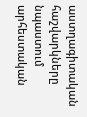աստղագիտական հաշվարկները նպաստում արհեստական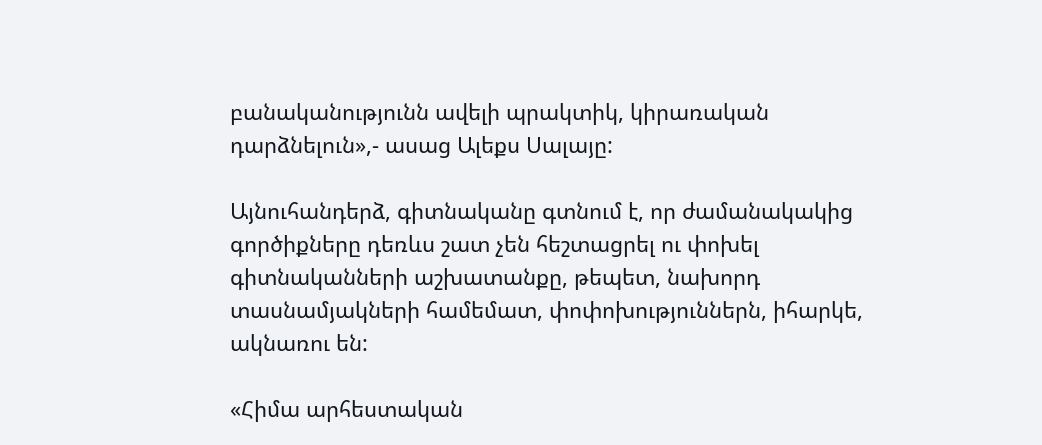բանականությունն ավելի պրակտիկ, կիրառական դարձնելուն»,- ասաց Ալեքս Սալայը:

Այնուհանդերձ, գիտնականը գտնում է, որ ժամանակակից գործիքները դեռևս շատ չեն հեշտացրել ու փոխել գիտնականների աշխատանքը, թեպետ, նախորդ տասնամյակների համեմատ, փոփոխություններն, իհարկե, ակնառու են:

«Հիմա արհեստական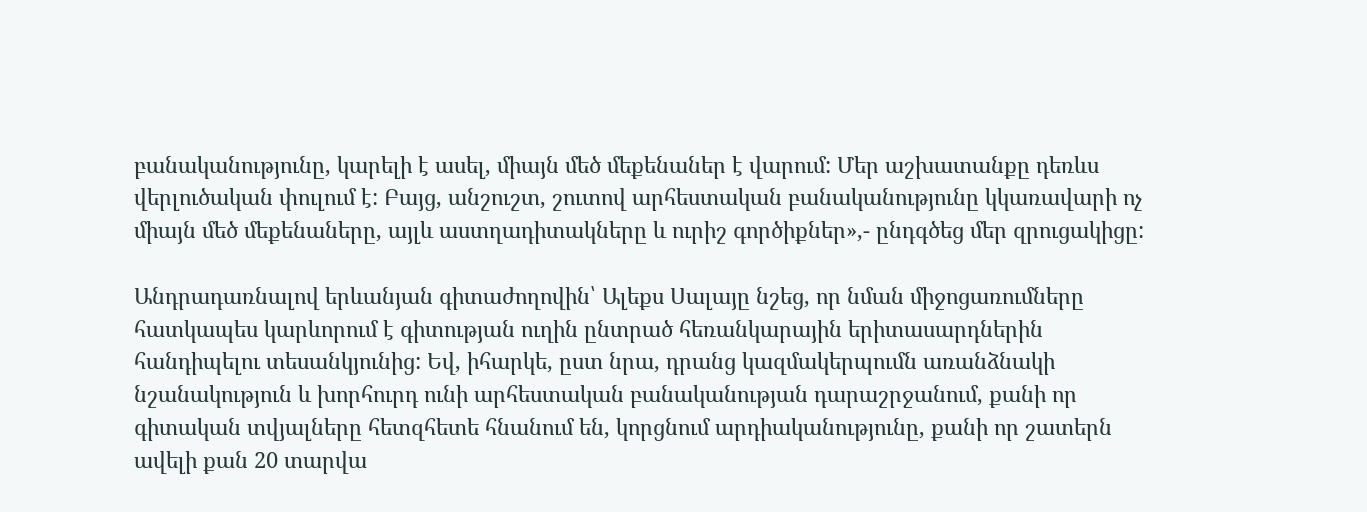բանականությունը, կարելի է ասել, միայն մեծ մեքենաներ է վարում: Մեր աշխատանքը դեռևս վերլուծական փուլում է: Բայց, անշուշտ, շուտով արհեստական բանականությունը կկառավարի ոչ միայն մեծ մեքենաները, այլև աստղադիտակները և ուրիշ գործիքներ»,- ընդգծեց մեր զրուցակիցը:

Անդրադառնալով երևանյան գիտաժողովին՝ Ալեքս Սալայը նշեց, որ նման միջոցառումները հատկապես կարևորում է գիտության ուղին ընտրած հեռանկարային երիտասարդներին հանդիպելու տեսանկյունից: Եվ, իհարկե, ըստ նրա, դրանց կազմակերպումն առանձնակի նշանակություն և խորհուրդ ունի արհեստական բանականության դարաշրջանում, քանի որ գիտական տվյալները հետզհետե հնանում են, կորցնում արդիականությունը, քանի որ շատերն ավելի քան 20 տարվա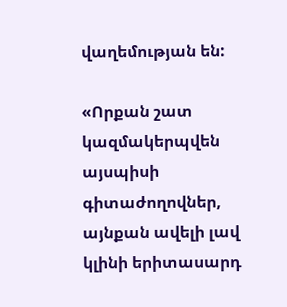վաղեմության են:

«Որքան շատ կազմակերպվեն այսպիսի գիտաժողովներ, այնքան ավելի լավ կլինի երիտասարդ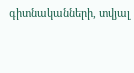գիտնականների, տվյալ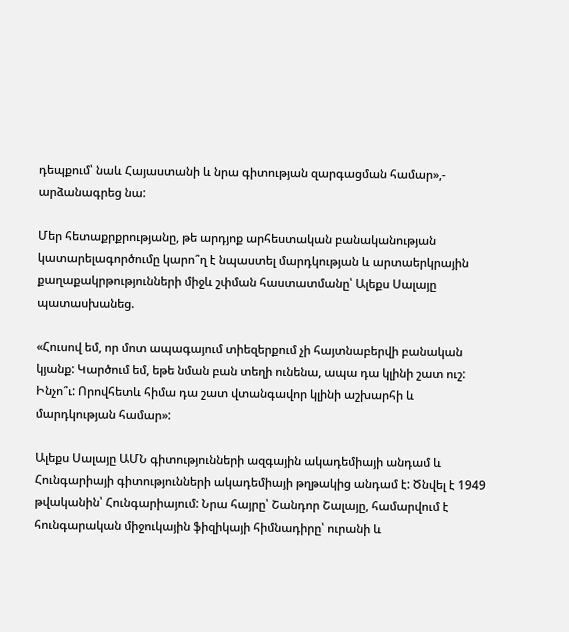դեպքում՝ նաև Հայաստանի և նրա գիտության զարգացման համար»,- արձանագրեց նա:

Մեր հետաքրքրությանը, թե արդյոք արհեստական բանականության կատարելագործումը կարո՞ղ է նպաստել մարդկության և արտաերկրային քաղաքակրթությունների միջև շփման հաստատմանը՝ Ալեքս Սալայը պատասխանեց.

«Հուսով եմ, որ մոտ ապագայում տիեզերքում չի հայտնաբերվի բանական կյանք: Կարծում եմ, եթե նման բան տեղի ունենա, ապա դա կլինի շատ ուշ: Ինչո՞ւ: Որովհետև հիմա դա շատ վտանգավոր կլինի աշխարհի և մարդկության համար»:

Ալեքս Սալայը ԱՄՆ գիտությունների ազգային ակադեմիայի անդամ և Հունգարիայի գիտությունների ակադեմիայի թղթակից անդամ է: Ծնվել է 1949 թվականին՝ Հունգարիայում: Նրա հայրը՝ Շանդոր Շալայը, համարվում է հունգարական միջուկային ֆիզիկայի հիմնադիրը՝ ուրանի և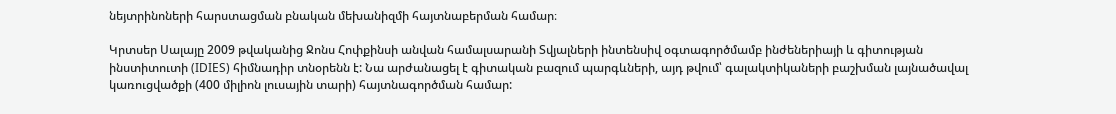նեյտրինոների հարստացման բնական մեխանիզմի հայտնաբերման համար։

Կրտսեր Սալայը 2009 թվականից Ջոնս Հոփքինսի անվան համալսարանի Տվյալների ինտենսիվ օգտագործմամբ ինժեներիայի և գիտության ինստիտուտի (IDIES) հիմնադիր տնօրենն է: Նա արժանացել է գիտական բազում պարգևների, այդ թվում՝ գալակտիկաների բաշխման լայնածավալ կառուցվածքի (400 միլիոն լուսային տարի) հայտնագործման համար: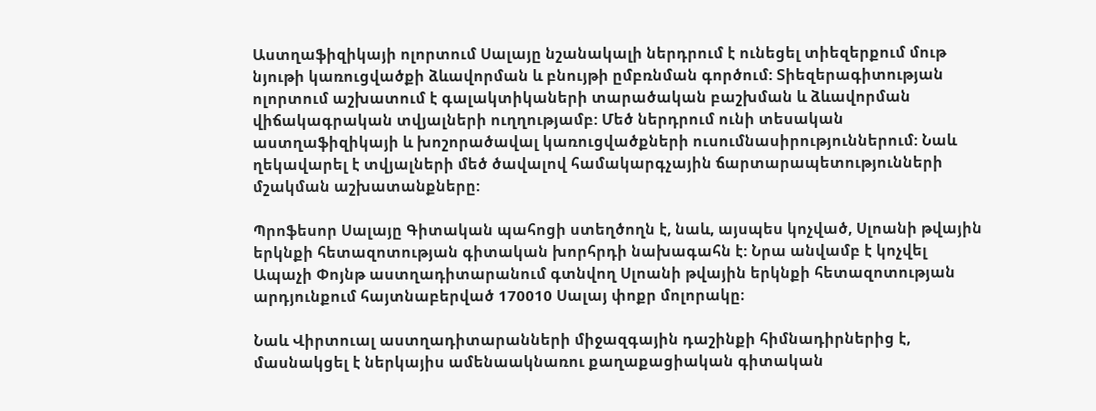Աստղաֆիզիկայի ոլորտում Սալայը նշանակալի ներդրում է ունեցել տիեզերքում մութ նյութի կառուցվածքի ձևավորման և բնույթի ըմբռնման գործում: Տիեզերագիտության ոլորտում աշխատում է գալակտիկաների տարածական բաշխման և ձևավորման վիճակագրական տվյալների ուղղությամբ: Մեծ ներդրում ունի տեսական աստղաֆիզիկայի և խոշորածավալ կառուցվածքների ուսումնասիրություններում: Նաև ղեկավարել է տվյալների մեծ ծավալով համակարգչային ճարտարապետությունների մշակման աշխատանքները:

Պրոֆեսոր Սալայը Գիտական պահոցի ստեղծողն է, նաև, այսպես կոչված, Սլոանի թվային երկնքի հետազոտության գիտական խորհրդի նախագահն է: Նրա անվամբ է կոչվել Ապաչի Փոյնթ աստղադիտարանում գտնվող Սլոանի թվային երկնքի հետազոտության արդյունքում հայտնաբերված 170010 Սալայ փոքր մոլորակը։

Նաև Վիրտուալ աստղադիտարանների միջազգային դաշինքի հիմնադիրներից է, մասնակցել է ներկայիս ամենաակնառու քաղաքացիական գիտական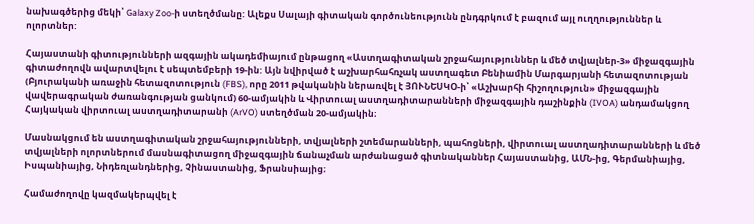նախագծերից մեկի՝ Galaxy Zoo-ի ստեղծմանը: Ալեքս Սալայի գիտական գործունեությունն ընդգրկում է բազում այլ ուղղություններ և ոլորտներ:

Հայաստանի գիտությունների ազգային ակադեմիայում ընթացող «Աստղագիտական շրջահայություններ և մեծ տվյալներ-3» միջազգային գիտաժողովն ավարտվելու է սեպտեմբերի 19-ին: Այն նվիրված է աշխարհահռչակ աստղագետ Բենիամին Մարգարյանի հետազոտության (Բյուրականի առաջին հետազոտություն (FBS), որը 2011 թվականին ներառվել է ՅՈՒՆԵՍԿՕ-ի՝ «Աշխարհի հիշողություն» միջազգային վավերագրական ժառանգության ցանկում) 60-ամյակին և Վիրտուալ աստղադիտարանների միջազգային դաշինքին (IVOA) անդամակցող Հայկական վիրտուալ աստղադիտարանի (ArVO) ստեղծման 20-ամյակին։

Մասնակցում են աստղագիտական շրջահայությունների, տվյալների շտեմարանների, պահոցների, վիրտուալ աստղադիտարանների և մեծ տվյալների ոլորտներում մասնագիտացող միջազգային ճանաչման արժանացած գիտնականներ Հայաստանից, ԱՄՆ-ից, Գերմանիայից, Իսպանիայից, Նիդեռլանդներից, Չինաստանից, Ֆրանսիայից։

Համաժողովը կազմակերպվել է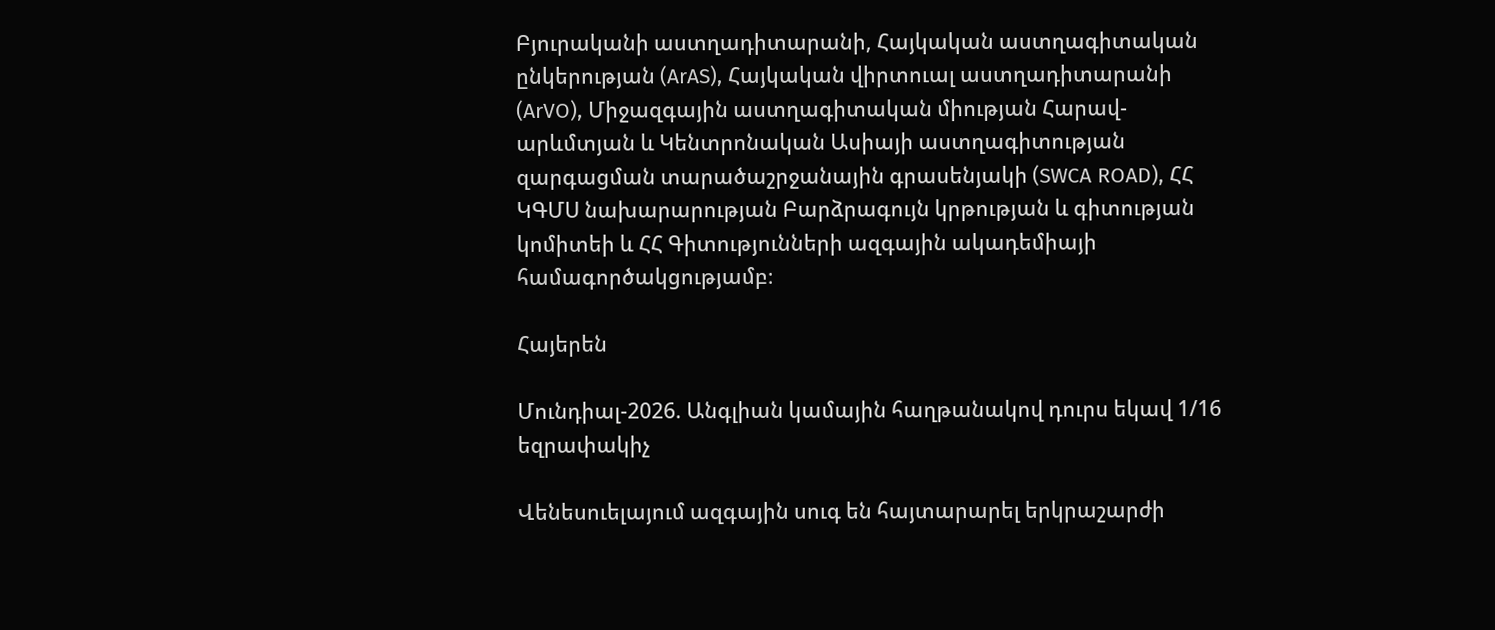Բյուրականի աստղադիտարանի, Հայկական աստղագիտական ընկերության (ArAS), Հայկական վիրտուալ աստղադիտարանի (ArVO), Միջազգային աստղագիտական միության Հարավ-արևմտյան և Կենտրոնական Ասիայի աստղագիտության զարգացման տարածաշրջանային գրասենյակի (SWCA ROAD), ՀՀ ԿԳՄՍ նախարարության Բարձրագույն կրթության և գիտության կոմիտեի և ՀՀ Գիտությունների ազգային ակադեմիայի համագործակցությամբ։

Հայերեն

Մունդիալ-2026. Անգլիան կամային հաղթանակով դուրս եկավ 1/16 եզրափակիչ

Վենեսուելայում ազգային սուգ են հայտարարել երկրաշարժի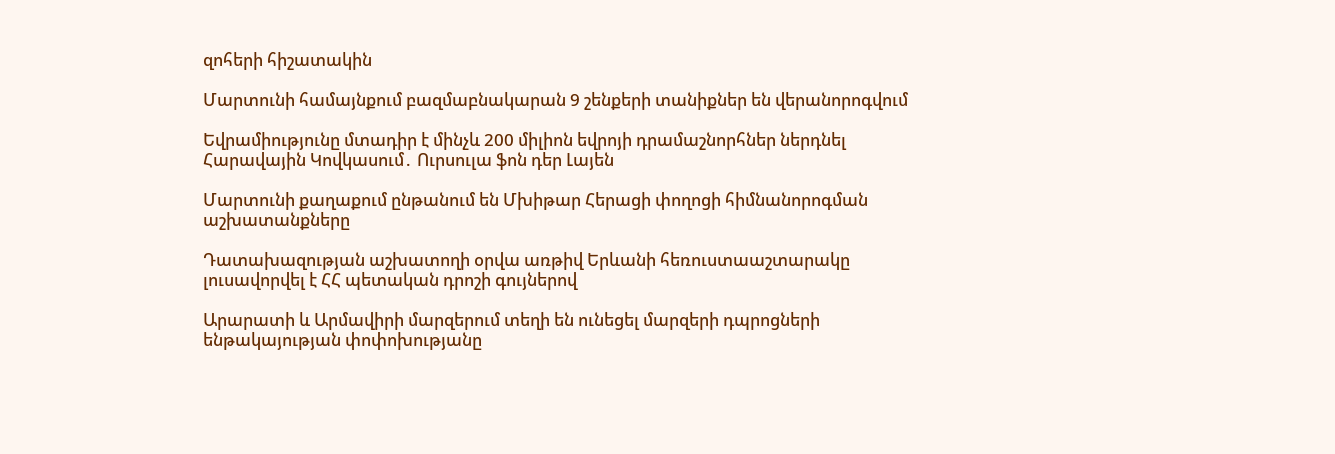զոհերի հիշատակին

Մարտունի համայնքում բազմաբնակարան 9 շենքերի տանիքներ են վերանորոգվում

Եվրամիությունը մտադիր է մինչև 200 միլիոն եվրոյի դրամաշնորհներ ներդնել Հարավային Կովկասում․ Ուրսուլա ֆոն դեր Լայեն

Մարտունի քաղաքում ընթանում են Մխիթար Հերացի փողոցի հիմնանորոգման աշխատանքները

Դատախազության աշխատողի օրվա առթիվ Երևանի հեռուստաաշտարակը լուսավորվել է ՀՀ պետական դրոշի գույներով

Արարատի և Արմավիրի մարզերում տեղի են ունեցել մարզերի դպրոցների ենթակայության փոփոխությանը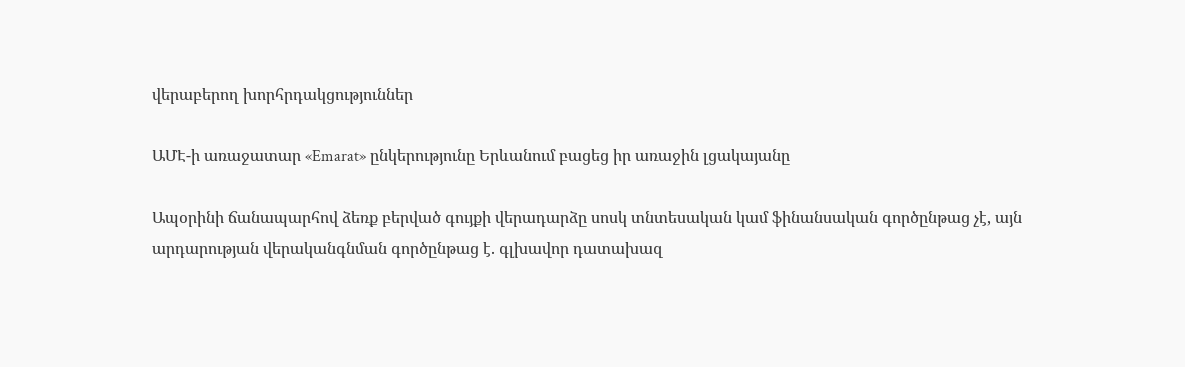վերաբերող խորհրդակցություններ

ԱՄԷ-ի առաջատար «Emarat» ընկերությունը Երևանում բացեց իր առաջին լցակայանը

Ապօրինի ճանապարհով ձեռք բերված գույքի վերադարձը սոսկ տնտեսական կամ ֆինանսական գործընթաց չէ, այն արդարության վերականգնման գործընթաց է. գլխավոր դատախազ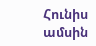Հունիս ամսին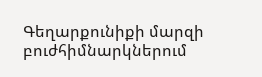Գեղարքունիքի մարզի բուժհիմնարկներում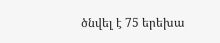ծնվել է 75 երեխա